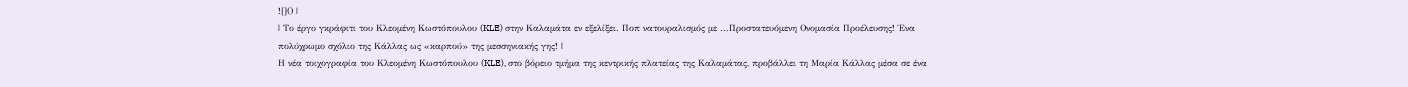![]() |
| Το έργο γκράφιτι του Κλεομένη Κωστόπουλου (KLE) στην Καλαμάτα εν εξελίξει. Ποπ νατουραλισμός με ...Προστατευόμενη Ονομασία Προέλευσης! Ένα πολύχρωμο σχόλιο της Κάλλας ως «καρπού» της μεσσηνιακής γης! |
Η νέα τοιχογραφία του Κλεομένη Κωστόπουλου (KLE), στο βόρειο τμήμα της κεντρικής πλατείας της Καλαμάτας, προβάλλει τη Μαρία Κάλλας μέσα σε ένα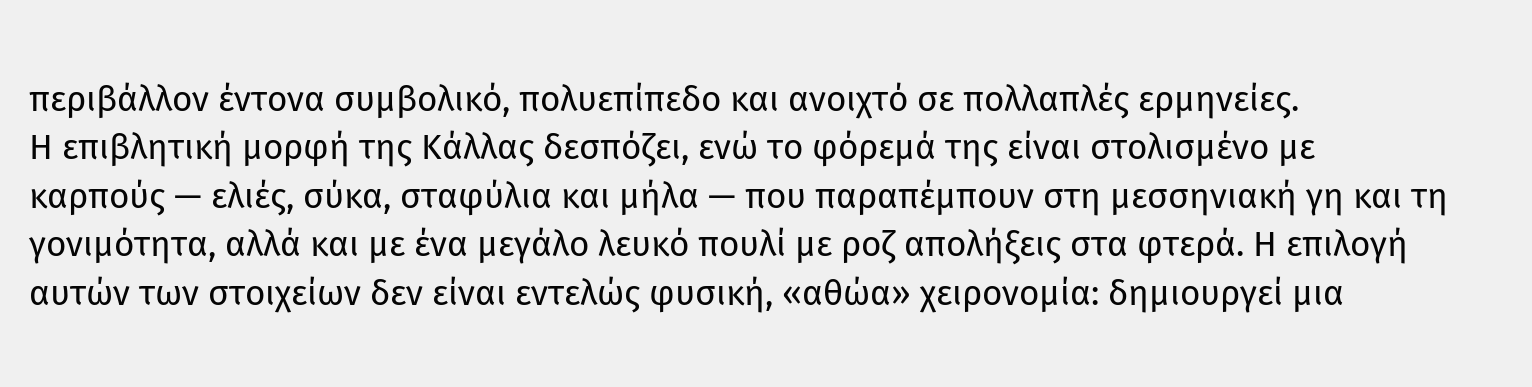περιβάλλον έντονα συμβολικό, πολυεπίπεδο και ανοιχτό σε πολλαπλές ερμηνείες.
Η επιβλητική μορφή της Κάλλας δεσπόζει, ενώ το φόρεμά της είναι στολισμένο με καρπούς — ελιές, σύκα, σταφύλια και μήλα — που παραπέμπουν στη μεσσηνιακή γη και τη γονιμότητα, αλλά και με ένα μεγάλο λευκό πουλί με ροζ απολήξεις στα φτερά. Η επιλογή αυτών των στοιχείων δεν είναι εντελώς φυσική, «αθώα» χειρονομία: δημιουργεί μια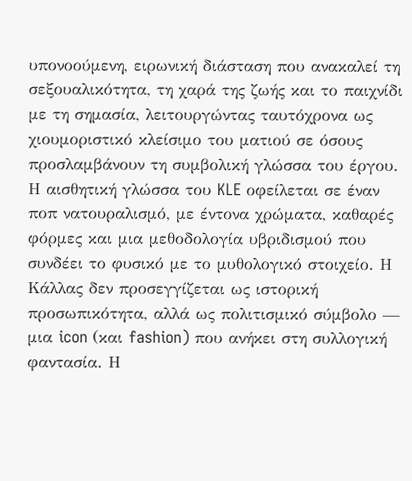υπονοούμενη, ειρωνική διάσταση που ανακαλεί τη σεξουαλικότητα, τη χαρά της ζωής και το παιχνίδι με τη σημασία, λειτουργώντας ταυτόχρονα ως χιουμοριστικό κλείσιμο του ματιού σε όσους προσλαμβάνουν τη συμβολική γλώσσα του έργου.
Η αισθητική γλώσσα του KLE οφείλεται σε έναν ποπ νατουραλισμό, με έντονα χρώματα, καθαρές φόρμες και μια μεθοδολογία υβριδισμού που συνδέει το φυσικό με το μυθολογικό στοιχείο. Η Κάλλας δεν προσεγγίζεται ως ιστορική προσωπικότητα, αλλά ως πολιτισμικό σύμβολο — μια icon (και fashion) που ανήκει στη συλλογική φαντασία. Η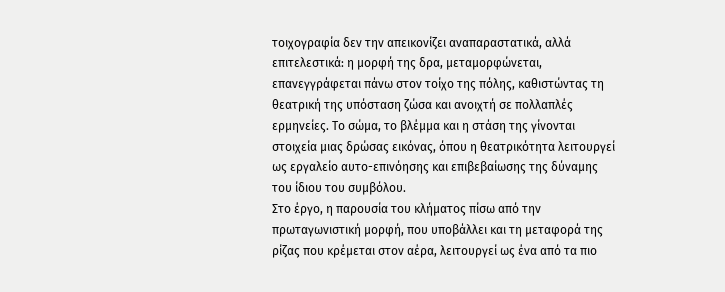τοιχογραφία δεν την απεικονίζει αναπαραστατικά, αλλά επιτελεστικά: η μορφή της δρα, μεταμορφώνεται, επανεγγράφεται πάνω στον τοίχο της πόλης, καθιστώντας τη θεατρική της υπόσταση ζώσα και ανοιχτή σε πολλαπλές ερμηνείες. Το σώμα, το βλέμμα και η στάση της γίνονται στοιχεία μιας δρώσας εικόνας, όπου η θεατρικότητα λειτουργεί ως εργαλείο αυτο-επινόησης και επιβεβαίωσης της δύναμης του ίδιου του συμβόλου.
Στο έργο, η παρουσία του κλήματος πίσω από την πρωταγωνιστική μορφή, που υποβάλλει και τη μεταφορά της ρίζας που κρέμεται στον αέρα, λειτουργεί ως ένα από τα πιο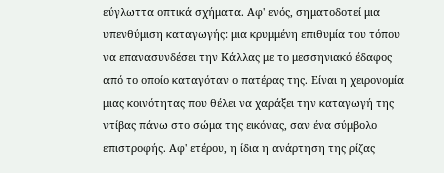εύγλωττα οπτικά σχήματα. Αφ' ενός, σηματοδοτεί μια υπενθύμιση καταγωγής: μια κρυμμένη επιθυμία του τόπου να επανασυνδέσει την Κάλλας με το μεσσηνιακό έδαφος από το οποίο καταγόταν ο πατέρας της. Είναι η χειρονομία μιας κοινότητας που θέλει να χαράξει την καταγωγή της ντίβας πάνω στο σώμα της εικόνας, σαν ένα σύμβολο επιστροφής. Αφ' ετέρου, η ίδια η ανάρτηση της ρίζας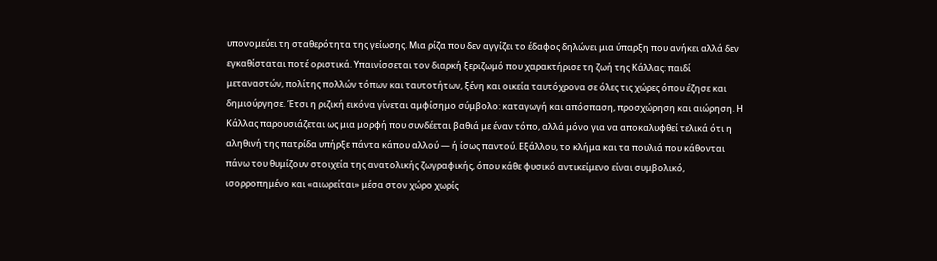υπονομεύει τη σταθερότητα της γείωσης. Μια ρίζα που δεν αγγίζει το έδαφος δηλώνει μια ύπαρξη που ανήκει αλλά δεν εγκαθίσταται ποτέ οριστικά. Υπαινίσσεται τον διαρκή ξεριζωμό που χαρακτήρισε τη ζωή της Κάλλας: παιδί μεταναστών, πολίτης πολλών τόπων και ταυτοτήτων, ξένη και οικεία ταυτόχρονα σε όλες τις χώρες όπου έζησε και δημιούργησε. Έτσι η ριζική εικόνα γίνεται αμφίσημο σύμβολο: καταγωγή και απόσπαση, προσχώρηση και αιώρηση. Η Κάλλας παρουσιάζεται ως μια μορφή που συνδέεται βαθιά με έναν τόπο, αλλά μόνο για να αποκαλυφθεί τελικά ότι η αληθινή της πατρίδα υπήρξε πάντα κάπου αλλού — ή ίσως παντού. Εξάλλου, το κλήμα και τα πουλιά που κάθονται πάνω του θυμίζουν στοιχεία της ανατολικής ζωγραφικής, όπου κάθε φυσικό αντικείμενο είναι συμβολικό, ισορροπημένο και «αιωρείται» μέσα στον χώρο χωρίς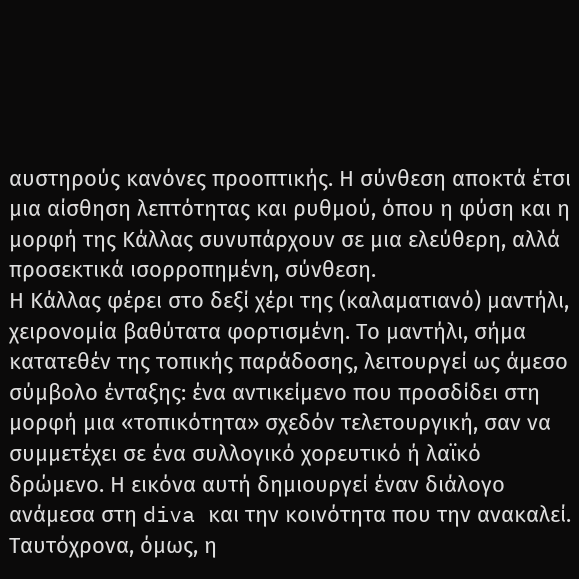αυστηρούς κανόνες προοπτικής. Η σύνθεση αποκτά έτσι μια αίσθηση λεπτότητας και ρυθμού, όπου η φύση και η μορφή της Κάλλας συνυπάρχουν σε μια ελεύθερη, αλλά προσεκτικά ισορροπημένη, σύνθεση.
Η Κάλλας φέρει στο δεξί χέρι της (καλαματιανό) μαντήλι, χειρονομία βαθύτατα φορτισμένη. Το μαντήλι, σήμα κατατεθέν της τοπικής παράδοσης, λειτουργεί ως άμεσο σύμβολο ένταξης: ένα αντικείμενο που προσδίδει στη μορφή μια «τοπικότητα» σχεδόν τελετουργική, σαν να συμμετέχει σε ένα συλλογικό χορευτικό ή λαϊκό δρώμενο. Η εικόνα αυτή δημιουργεί έναν διάλογο ανάμεσα στη diva και την κοινότητα που την ανακαλεί. Ταυτόχρονα, όμως, η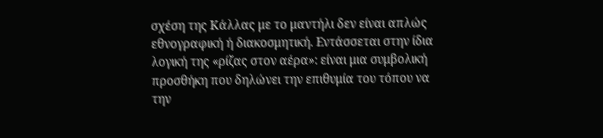σχέση της Κάλλας με το μαντήλι δεν είναι απλώς εθνογραφική ή διακοσμητική. Εντάσσεται στην ίδια λογική της «ρίζας στον αέρα»: είναι μια συμβολική προσθήκη που δηλώνει την επιθυμία του τόπου να την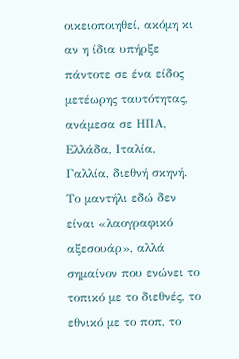οικειοποιηθεί, ακόμη κι αν η ίδια υπήρξε πάντοτε σε ένα είδος μετέωρης ταυτότητας, ανάμεσα σε ΗΠΑ, Ελλάδα, Ιταλία, Γαλλία, διεθνή σκηνή. Το μαντήλι εδώ δεν είναι «λαογραφικό αξεσουάρ», αλλά σημαίνον που ενώνει το τοπικό με το διεθνές, το εθνικό με το ποπ, το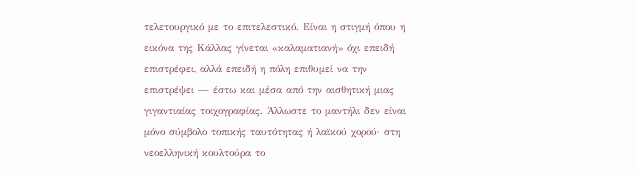τελετουργικό με το επιτελεστικό. Είναι η στιγμή όπου η εικόνα της Κάλλας γίνεται «καλαματιανή» όχι επειδή επιστρέφει, αλλά επειδή η πόλη επιθυμεί να την επιστρέψει — έστω και μέσα από την αισθητική μιας γιγαντιαίας τοιχογραφίας. Άλλωστε το μαντήλι δεν είναι μόνο σύμβολο τοπικής ταυτότητας ή λαϊκού χορού· στη νεοελληνική κουλτούρα το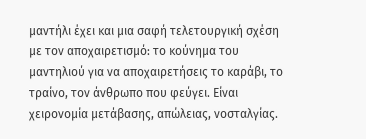μαντήλι έχει και μια σαφή τελετουργική σχέση με τον αποχαιρετισμό: το κούνημα του μαντηλιού για να αποχαιρετήσεις το καράβι, το τραίνο, τον άνθρωπο που φεύγει. Είναι χειρονομία μετάβασης, απώλειας, νοσταλγίας.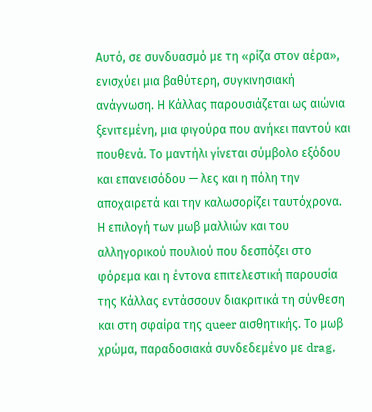Αυτό, σε συνδυασμό με τη «ρίζα στον αέρα», ενισχύει μια βαθύτερη, συγκινησιακή ανάγνωση. Η Κάλλας παρουσιάζεται ως αιώνια ξενιτεμένη, μια φιγούρα που ανήκει παντού και πουθενά. Το μαντήλι γίνεται σύμβολο εξόδου και επανεισόδου — λες και η πόλη την αποχαιρετά και την καλωσορίζει ταυτόχρονα.
Η επιλογή των μωβ μαλλιών και του αλληγορικού πουλιού που δεσπόζει στο φόρεμα και η έντονα επιτελεστική παρουσία της Κάλλας εντάσσουν διακριτικά τη σύνθεση και στη σφαίρα της queer αισθητικής. Το μωβ χρώμα, παραδοσιακά συνδεδεμένο με drag,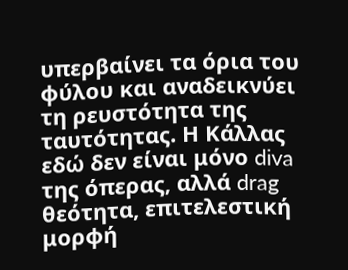υπερβαίνει τα όρια του φύλου και αναδεικνύει τη ρευστότητα της ταυτότητας. Η Κάλλας εδώ δεν είναι μόνο diva της όπερας, αλλά drag θεότητα, επιτελεστική μορφή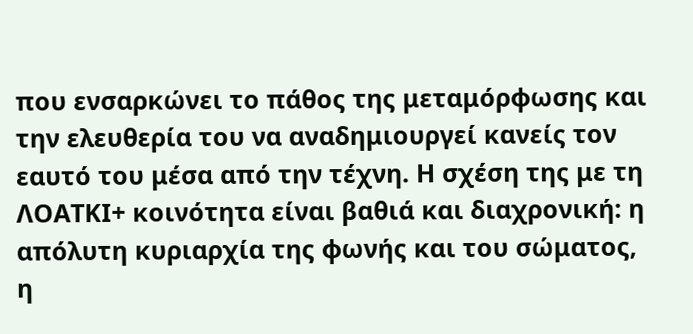που ενσαρκώνει το πάθος της μεταμόρφωσης και την ελευθερία του να αναδημιουργεί κανείς τον εαυτό του μέσα από την τέχνη. Η σχέση της με τη ΛΟΑΤΚΙ+ κοινότητα είναι βαθιά και διαχρονική: η απόλυτη κυριαρχία της φωνής και του σώματος, η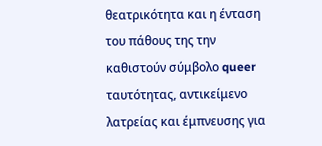θεατρικότητα και η ένταση του πάθους της την καθιστούν σύμβολο queer ταυτότητας, αντικείμενο λατρείας και έμπνευσης για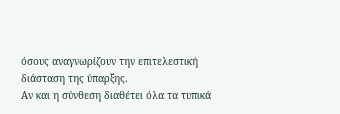όσους αναγνωρίζουν την επιτελεστική διάσταση της ύπαρξης.
Αν και η σύνθεση διαθέτει όλα τα τυπικά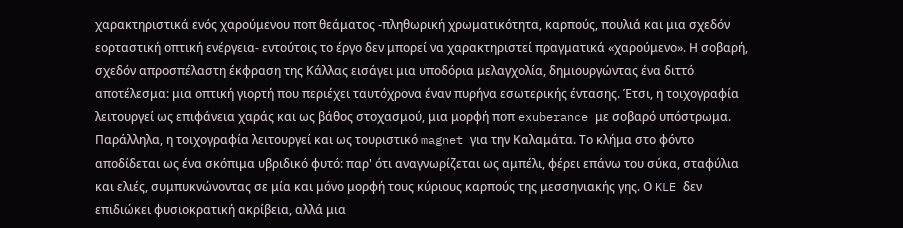χαρακτηριστικά ενός χαρούμενου ποπ θεάματος -πληθωρική χρωματικότητα, καρπούς, πουλιά και μια σχεδόν εορταστική οπτική ενέργεια- εντούτοις το έργο δεν μπορεί να χαρακτηριστεί πραγματικά «χαρούμενο». Η σοβαρή, σχεδόν απροσπέλαστη έκφραση της Κάλλας εισάγει μια υποδόρια μελαγχολία, δημιουργώντας ένα διττό αποτέλεσμα: μια οπτική γιορτή που περιέχει ταυτόχρονα έναν πυρήνα εσωτερικής έντασης. Έτσι, η τοιχογραφία λειτουργεί ως επιφάνεια χαράς και ως βάθος στοχασμού, μια μορφή ποπ exuberance με σοβαρό υπόστρωμα.
Παράλληλα, η τοιχογραφία λειτουργεί και ως τουριστικό magnet για την Καλαμάτα. Το κλήμα στο φόντο αποδίδεται ως ένα σκόπιμα υβριδικό φυτό: παρ' ότι αναγνωρίζεται ως αμπέλι, φέρει επάνω του σύκα, σταφύλια και ελιές, συμπυκνώνοντας σε μία και μόνο μορφή τους κύριους καρπούς της μεσσηνιακής γης. Ο KLE δεν επιδιώκει φυσιοκρατική ακρίβεια, αλλά μια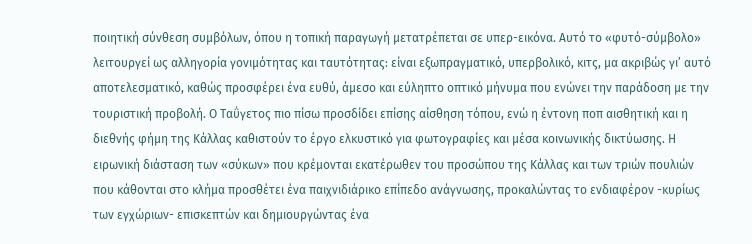ποιητική σύνθεση συμβόλων, όπου η τοπική παραγωγή μετατρέπεται σε υπερ-εικόνα. Αυτό το «φυτό-σύμβολο» λειτουργεί ως αλληγορία γονιμότητας και ταυτότητας: είναι εξωπραγματικό, υπερβολικό, κιτς, μα ακριβώς γι’ αυτό αποτελεσματικό, καθώς προσφέρει ένα ευθύ, άμεσο και εύληπτο οπτικό μήνυμα που ενώνει την παράδοση με την τουριστική προβολή. Ο Ταΰγετος πιο πίσω προσδίδει επίσης αίσθηση τόπου, ενώ η έντονη ποπ αισθητική και η διεθνής φήμη της Κάλλας καθιστούν το έργο ελκυστικό για φωτογραφίες και μέσα κοινωνικής δικτύωσης. Η ειρωνική διάσταση των «σύκων» που κρέμονται εκατέρωθεν του προσώπου της Κάλλας και των τριών πουλιών που κάθονται στο κλήμα προσθέτει ένα παιχνιδιάρικο επίπεδο ανάγνωσης, προκαλώντας το ενδιαφέρον -κυρίως των εγχώριων- επισκεπτών και δημιουργώντας ένα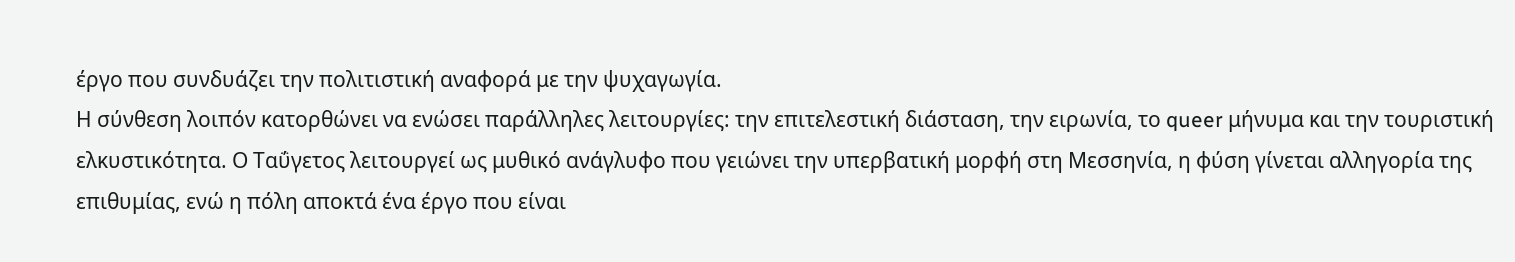έργο που συνδυάζει την πολιτιστική αναφορά με την ψυχαγωγία.
Η σύνθεση λοιπόν κατορθώνει να ενώσει παράλληλες λειτουργίες: την επιτελεστική διάσταση, την ειρωνία, το queer μήνυμα και την τουριστική ελκυστικότητα. Ο Ταΰγετος λειτουργεί ως μυθικό ανάγλυφο που γειώνει την υπερβατική μορφή στη Μεσσηνία, η φύση γίνεται αλληγορία της επιθυμίας, ενώ η πόλη αποκτά ένα έργο που είναι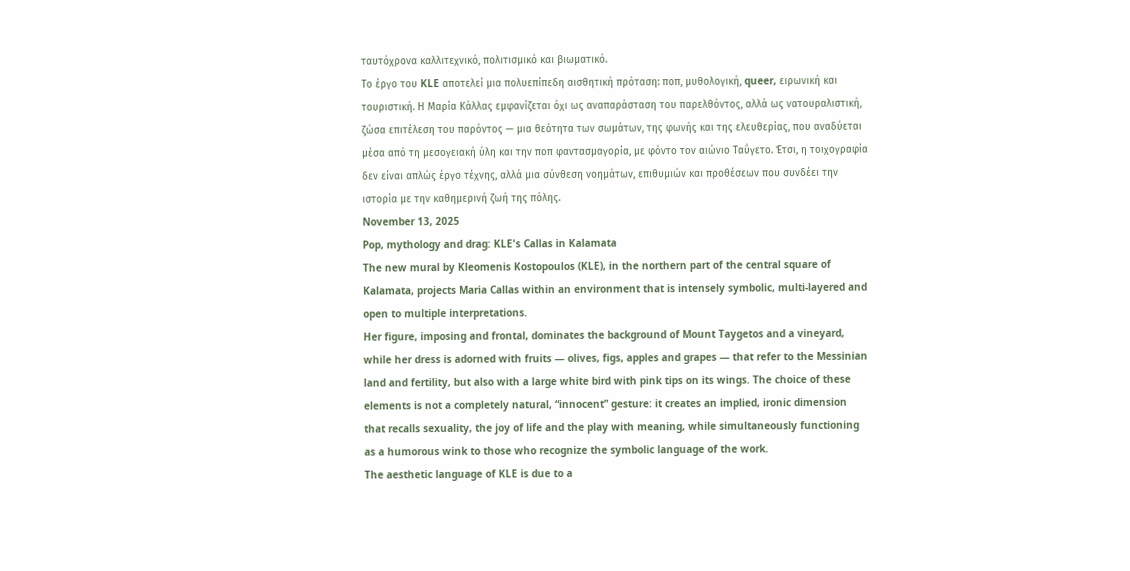ταυτόχρονα καλλιτεχνικό, πολιτισμικό και βιωματικό.
Το έργο του KLE αποτελεί μια πολυεπίπεδη αισθητική πρόταση: ποπ, μυθολογική, queer, ειρωνική και τουριστική. Η Μαρία Κάλλας εμφανίζεται όχι ως αναπαράσταση του παρελθόντος, αλλά ως νατουραλιστική, ζώσα επιτέλεση του παρόντος — μια θεότητα των σωμάτων, της φωνής και της ελευθερίας, που αναδύεται μέσα από τη μεσογειακή ύλη και την ποπ φαντασμαγορία, με φόντο τον αιώνιο Ταΰγετο. Έτσι, η τοιχογραφία δεν είναι απλώς έργο τέχνης, αλλά μια σύνθεση νοημάτων, επιθυμιών και προθέσεων που συνδέει την ιστορία με την καθημερινή ζωή της πόλης.
November 13, 2025
Pop, mythology and drag: KLE's Callas in Kalamata
The new mural by Kleomenis Kostopoulos (KLE), in the northern part of the central square of Kalamata, projects Maria Callas within an environment that is intensely symbolic, multi-layered and open to multiple interpretations.
Her figure, imposing and frontal, dominates the background of Mount Taygetos and a vineyard, while her dress is adorned with fruits — olives, figs, apples and grapes — that refer to the Messinian land and fertility, but also with a large white bird with pink tips on its wings. The choice of these elements is not a completely natural, “innocent” gesture: it creates an implied, ironic dimension that recalls sexuality, the joy of life and the play with meaning, while simultaneously functioning as a humorous wink to those who recognize the symbolic language of the work.
The aesthetic language of KLE is due to a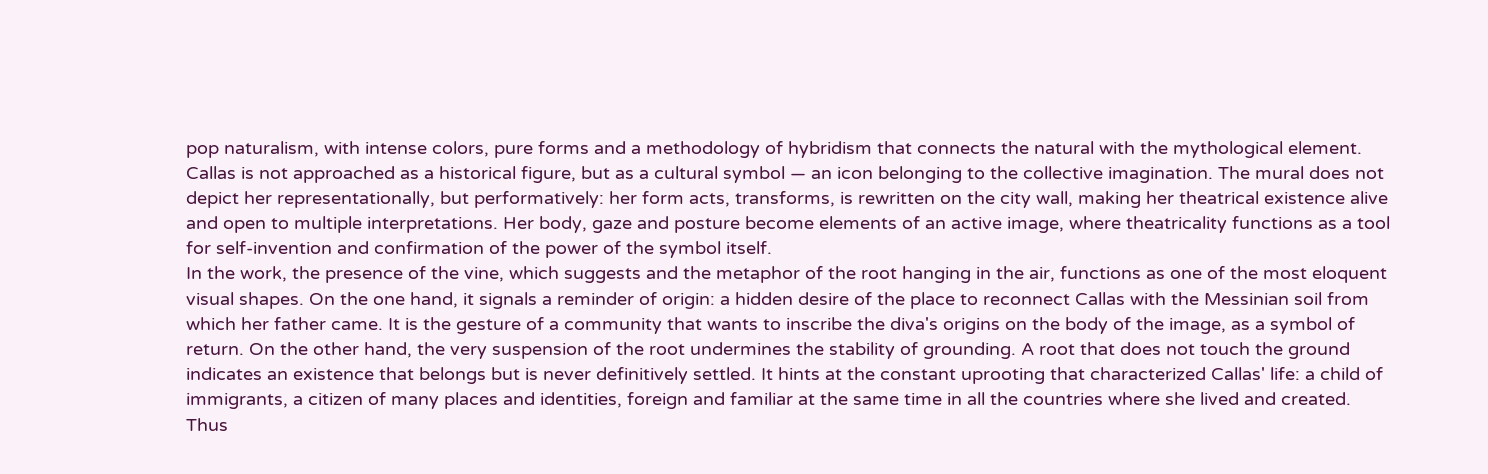pop naturalism, with intense colors, pure forms and a methodology of hybridism that connects the natural with the mythological element. Callas is not approached as a historical figure, but as a cultural symbol — an icon belonging to the collective imagination. The mural does not depict her representationally, but performatively: her form acts, transforms, is rewritten on the city wall, making her theatrical existence alive and open to multiple interpretations. Her body, gaze and posture become elements of an active image, where theatricality functions as a tool for self-invention and confirmation of the power of the symbol itself.
In the work, the presence of the vine, which suggests and the metaphor of the root hanging in the air, functions as one of the most eloquent visual shapes. On the one hand, it signals a reminder of origin: a hidden desire of the place to reconnect Callas with the Messinian soil from which her father came. It is the gesture of a community that wants to inscribe the diva's origins on the body of the image, as a symbol of return. On the other hand, the very suspension of the root undermines the stability of grounding. A root that does not touch the ground indicates an existence that belongs but is never definitively settled. It hints at the constant uprooting that characterized Callas' life: a child of immigrants, a citizen of many places and identities, foreign and familiar at the same time in all the countries where she lived and created. Thus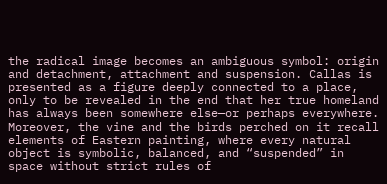the radical image becomes an ambiguous symbol: origin and detachment, attachment and suspension. Callas is presented as a figure deeply connected to a place, only to be revealed in the end that her true homeland has always been somewhere else—or perhaps everywhere. Moreover, the vine and the birds perched on it recall elements of Eastern painting, where every natural object is symbolic, balanced, and “suspended” in space without strict rules of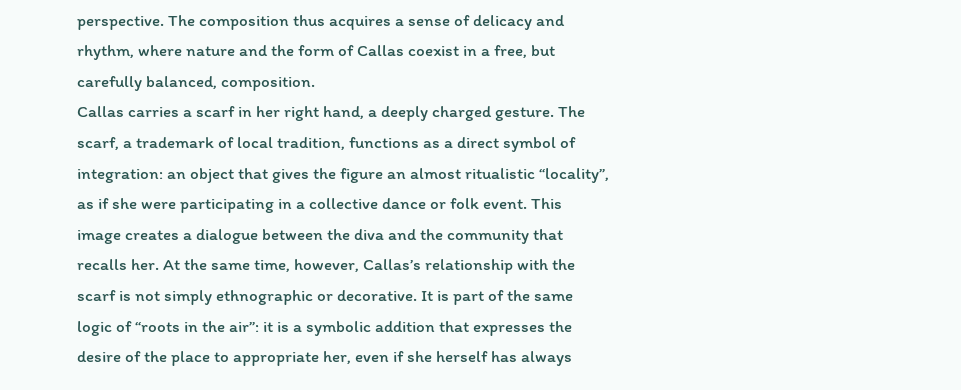perspective. The composition thus acquires a sense of delicacy and rhythm, where nature and the form of Callas coexist in a free, but carefully balanced, composition.
Callas carries a scarf in her right hand, a deeply charged gesture. The scarf, a trademark of local tradition, functions as a direct symbol of integration: an object that gives the figure an almost ritualistic “locality”, as if she were participating in a collective dance or folk event. This image creates a dialogue between the diva and the community that recalls her. At the same time, however, Callas’s relationship with the scarf is not simply ethnographic or decorative. It is part of the same logic of “roots in the air”: it is a symbolic addition that expresses the desire of the place to appropriate her, even if she herself has always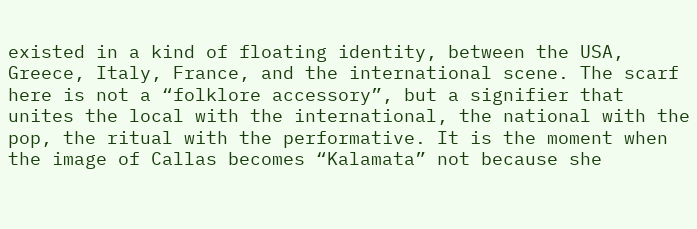existed in a kind of floating identity, between the USA, Greece, Italy, France, and the international scene. The scarf here is not a “folklore accessory”, but a signifier that unites the local with the international, the national with the pop, the ritual with the performative. It is the moment when the image of Callas becomes “Kalamata” not because she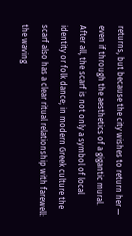returns, but because the city wishes to return her — even if through the aesthetics of a gigantic mural. After all, the scarf is not only a symbol of local identity or folk dance; in modern Greek culture the scarf also has a clear ritual relationship with farewell: the waving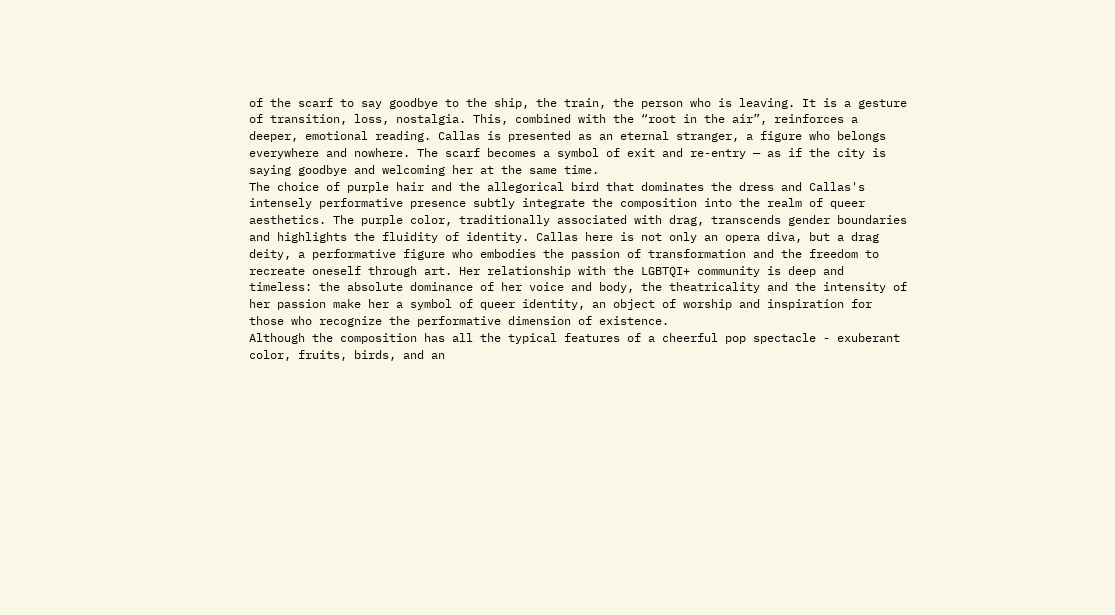of the scarf to say goodbye to the ship, the train, the person who is leaving. It is a gesture of transition, loss, nostalgia. This, combined with the “root in the air”, reinforces a deeper, emotional reading. Callas is presented as an eternal stranger, a figure who belongs everywhere and nowhere. The scarf becomes a symbol of exit and re-entry — as if the city is saying goodbye and welcoming her at the same time.
The choice of purple hair and the allegorical bird that dominates the dress and Callas's intensely performative presence subtly integrate the composition into the realm of queer aesthetics. The purple color, traditionally associated with drag, transcends gender boundaries and highlights the fluidity of identity. Callas here is not only an opera diva, but a drag deity, a performative figure who embodies the passion of transformation and the freedom to recreate oneself through art. Her relationship with the LGBTQI+ community is deep and timeless: the absolute dominance of her voice and body, the theatricality and the intensity of her passion make her a symbol of queer identity, an object of worship and inspiration for those who recognize the performative dimension of existence.
Although the composition has all the typical features of a cheerful pop spectacle - exuberant color, fruits, birds, and an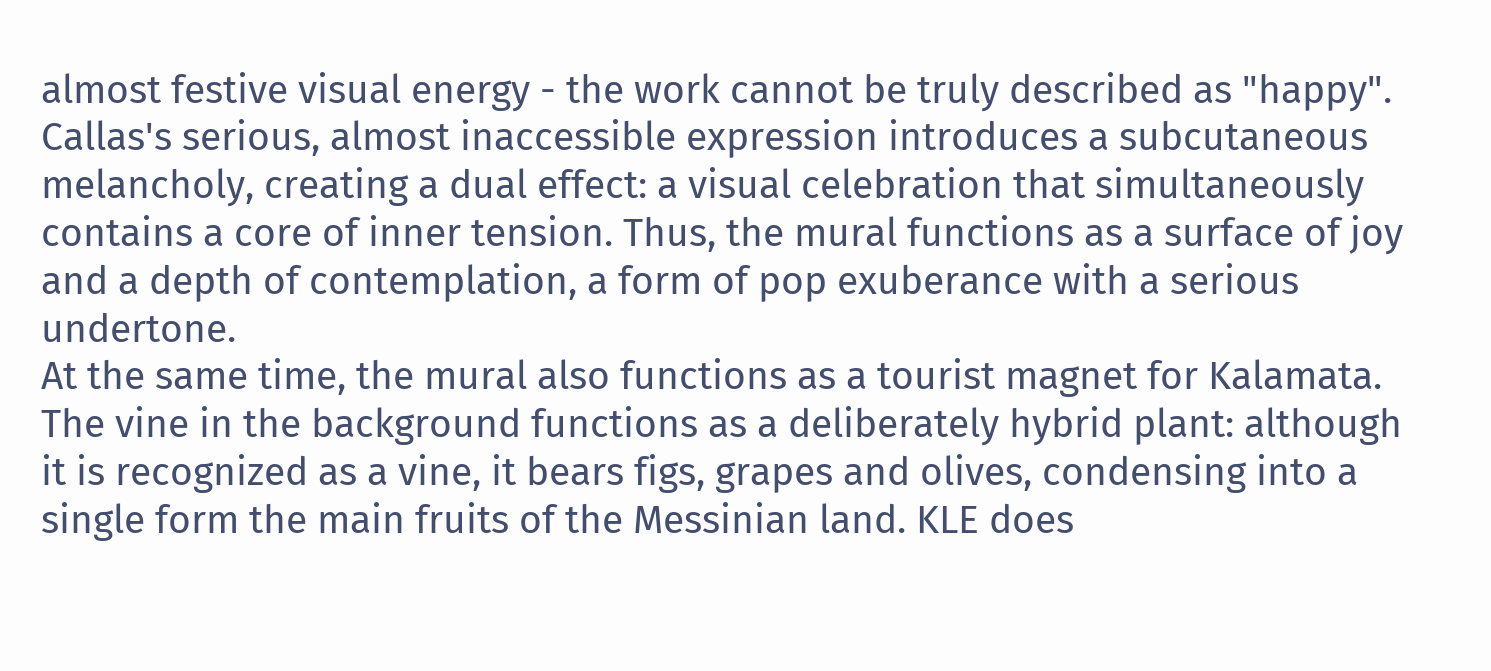almost festive visual energy - the work cannot be truly described as "happy". Callas's serious, almost inaccessible expression introduces a subcutaneous melancholy, creating a dual effect: a visual celebration that simultaneously contains a core of inner tension. Thus, the mural functions as a surface of joy and a depth of contemplation, a form of pop exuberance with a serious undertone.
At the same time, the mural also functions as a tourist magnet for Kalamata. The vine in the background functions as a deliberately hybrid plant: although it is recognized as a vine, it bears figs, grapes and olives, condensing into a single form the main fruits of the Messinian land. KLE does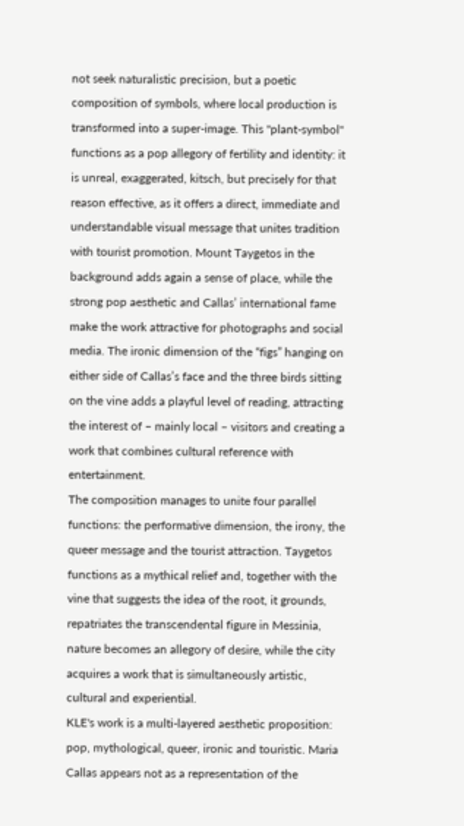not seek naturalistic precision, but a poetic composition of symbols, where local production is transformed into a super-image. This "plant-symbol" functions as a pop allegory of fertility and identity: it is unreal, exaggerated, kitsch, but precisely for that reason effective, as it offers a direct, immediate and understandable visual message that unites tradition with tourist promotion. Mount Taygetos in the background adds again a sense of place, while the strong pop aesthetic and Callas’ international fame make the work attractive for photographs and social media. The ironic dimension of the “figs” hanging on either side of Callas’s face and the three birds sitting on the vine adds a playful level of reading, attracting the interest of – mainly local – visitors and creating a work that combines cultural reference with entertainment.
The composition manages to unite four parallel functions: the performative dimension, the irony, the queer message and the tourist attraction. Taygetos functions as a mythical relief and, together with the vine that suggests the idea of the root, it grounds, repatriates the transcendental figure in Messinia, nature becomes an allegory of desire, while the city acquires a work that is simultaneously artistic, cultural and experiential.
KLE's work is a multi-layered aesthetic proposition: pop, mythological, queer, ironic and touristic. Maria Callas appears not as a representation of the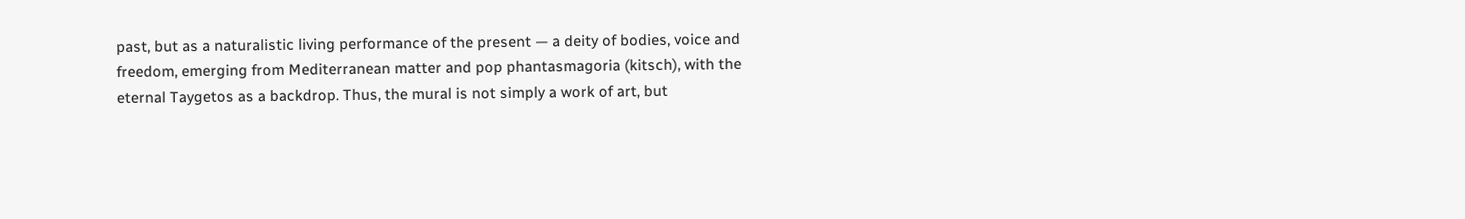past, but as a naturalistic living performance of the present — a deity of bodies, voice and freedom, emerging from Mediterranean matter and pop phantasmagoria (kitsch), with the eternal Taygetos as a backdrop. Thus, the mural is not simply a work of art, but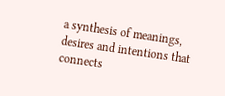a synthesis of meanings, desires and intentions that connects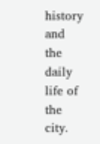history and the daily life of the city.